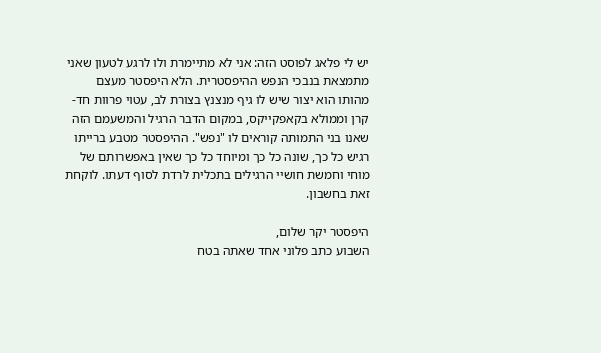יש לי פלאג לפוסט הזה: אני לא מתיימרת ולו לרגע לטעון שאני מתמצאת בנבכי הנפש ההיפסטרית. הלא היפסטר מעצם מהותו הוא יצור שיש לו גיף מנצנץ בצורת לב, עטוי פרוות חד- קרן וממולא בקאפקייקס, במקום הדבר הרגיל והמשעמם הזה שאנו בני התמותה קוראים לו "נפש". ההיפסטר מטבע ברייתו רגיש כל כך, שונה כל כך ומיוחד כל כך שאין באפשרותם של מוחי וחמשת חושיי הרגילים בתכלית לרדת לסוף דעתו. לוקחת זאת בחשבון.

היפסטר יקר שלום,
השבוע כתב פלוני אחד שאתה בטח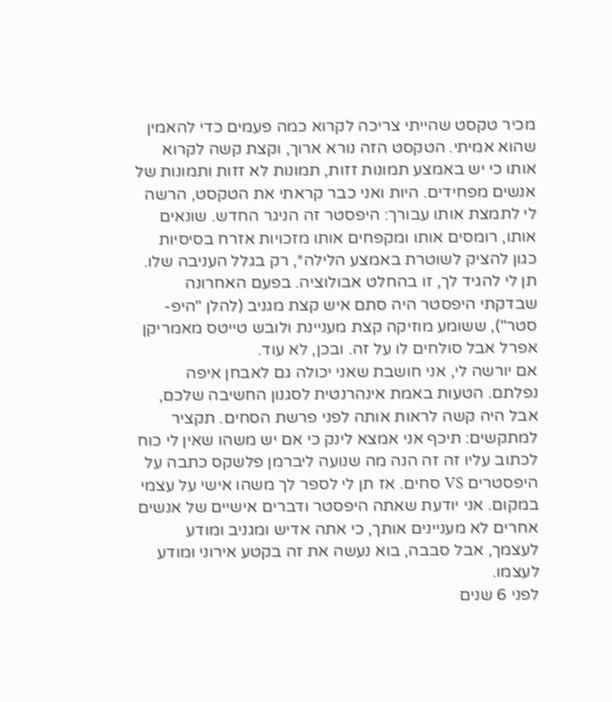מכיר טקסט שהייתי צריכה לקרוא כמה פעמים כדי להאמין שהוא אמיתי. הטקסט הזה נורא ארוך, וקצת קשה לקרוא אותו כי יש באמצע תמונות זזות, תמונות לא זזות ותמונות של אנשים מפחידים. היות ואני כבר קראתי את הטקסט, הרשה לי לתמצת אותו עבורך: היפסטר זה הניגר החדש. שונאים אותו, רומסים אותו ומקפחים אותו מזכויות אזרח בסיסיות כגון להציק לשוטרת באמצע הלילה*, רק בגלל העניבה שלו. תן לי להגיד לך, זו בהחלט אבולוציה. בפעם האחרונה שבדקתי היפסטר היה סתם איש קצת מגניב (להלן "היפ-סטר"), ששומע מוזיקה קצת מעניינת ולובש טייטס מאמריקן אפרל אבל סולחים לו על זה. ובכן, לא עוד.
אם יורשה לי, אני חושבת שאני יכולה גם לאבחן איפה נפלתם. הטעות באמת אינהרנטית לסגנון החשיבה שלכם, אבל היה קשה לראות אותה לפני פרשת הסחים. תקציר למתקשים: תיכף אני אמצא לינק כי אם יש משהו שאין לי כוח לכתוב עליו זה זה הנה מה שנועה ליברמן פלשקס כתבה על היפסטרים VS סחים. אז תן לי לספר לך משהו אישי על עצמי במקום. אני יודעת שאתה היפסטר ודברים אישיים של אנשים אחרים לא מעניינים אותך, כי אתה אדיש ומגניב ומודע לעצמך, אבל סבבה, בוא נעשה את זה בקטע אירוני ומודע לעצמו.
לפני 6 שנים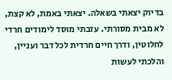בדיוק יצאתי בשאלה. יצאתי באמת, לא קצת, לא מבית מסורתי. עזבתי מוסד לימודים חרדי לחלוטין, ודרך חיים חרדית לכל דבר ועניין, והלכתי לעשות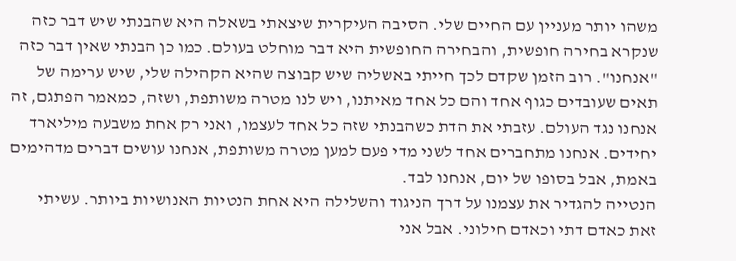משהו יותר מעניין עם החיים שלי. הסיבה העיקרית שיצאתי בשאלה היא שהבנתי שיש דבר כזה שנקרא בחירה חופשית, והבחירה החופשית היא דבר מוחלט בעולם. כמו כן הבנתי שאין דבר כזה "אנחנו". רוב הזמן שקדם לכך חייתי באשליה שיש קבוצה שהיא הקהילה שלי, שיש ערימה של תאים שעובדים כגוף אחד והם כל אחד מאיתנו, ויש לנו מטרה משותפת, ושזה, כמאמר הפתגם, זה אנחנו נגד העולם. עזבתי את הדת כשהבנתי שזה כל אחד לעצמו, ואני רק אחת משבעה מיליארד יחידים. אנחנו מתחברים אחד לשני מדי פעם למען מטרה משותפת, אנחנו עושים דברים מדהימים באמת, אבל בסופו של יום, אנחנו לבד.
הנטייה להגדיר את עצמנו על דרך הניגוד והשלילה היא אחת הנטיות האנושיות ביותר. עשיתי זאת כאדם דתי וכאדם חילוני. אבל אני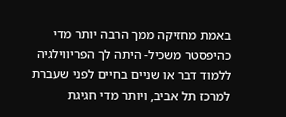באמת מחזיקה ממך הרבה יותר מדי כהיפסטר משכיל- היתה לך הפריווילגיה ללמוד דבר או שניים בחיים לפני שעברת למרכז תל אביב, ויותר מדי חגיגת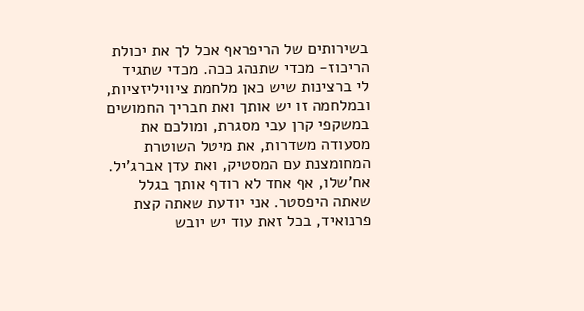בשירותים של הריפראף אכל לך את יכולת הריכוז- מכדי שתנהג ככה. מכדי שתגיד לי ברצינות שיש כאן מלחמת ציוויליזציות, ובמלחמה זו יש אותך ואת חבריך החמושים במשקפי קרן עבי מסגרת, ומולכם את מסעודה משדרות, את מיטל השוטרת המחומצנת עם המסטיק, ואת עדן אברג'יל.
אח'שלו, אף אחד לא רודף אותך בגלל שאתה היפסטר. אני יודעת שאתה קצת פרנואיד, בכל זאת עוד יש יובש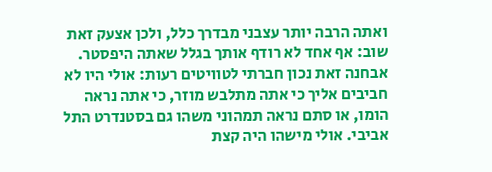ואתה הרבה יותר עצבני מבדרך כלל, ולכן אצעק זאת שוב: אף אחד לא רודף אותך בגלל שאתה היפסטר. אבחנה זאת נכון חברתי לטוויטים רעות: אולי היו לא חביבים אליך כי אתה מתלבש מוזר, כי אתה נראה הומו, או סתם נראה תמהוני משהו גם בסטנדרט התל אביבי. אולי מישהו היה קצת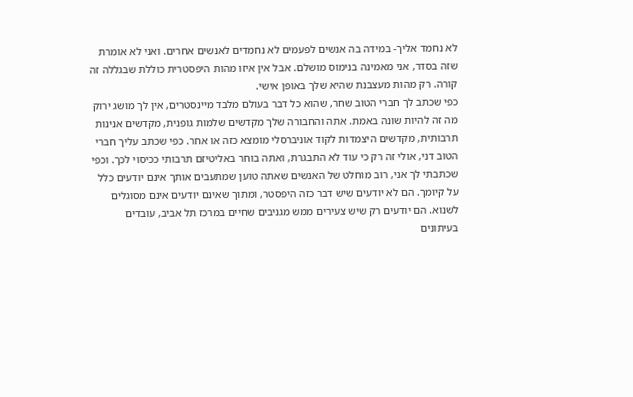לא נחמד אליך- במידה בה אנשים לפעמים לא נחמדים לאנשים אחרים. ואני לא אומרת שזה בסדר, אני מאמינה בנימוס מושלם. אבל אין איזו מהות היפסטרית כוללת שבגללה זה קורה. רק מהות מעצבנת שהיא שלך באופן אישי.
כפי שכתב לך חברי הטוב שחר, שהוא כל דבר בעולם מלבד מיינסטרים, אין לך מושג ירוק מה זה להיות שונה באמת. אתה והחבורה שלך מקדשים שלמות גופנית, מקדשים אנינות תרבותית, מקדשים היצמדות לקוד אוניברסלי מומצא כזה או אחר. כפי שכתב עליך חברי הטוב דני, אולי זה רק כי עוד לא התבגרת, ואתה בוחר באליטיזם תרבותי ככיסוי לכך. וכפי שכתבתי לך אני, רוב מוחלט של האנשים שאתה טוען שמתעבים אותך אינם יודעים כלל על קיומך. הם לא יודעים שיש דבר כזה היפסטר, ומתוך שאינם יודעים אינם מסוגלים לשנוא. הם יודעים רק שיש צעירים ממש מגניבים שחיים במרכז תל אביב, עובדים בעיתונים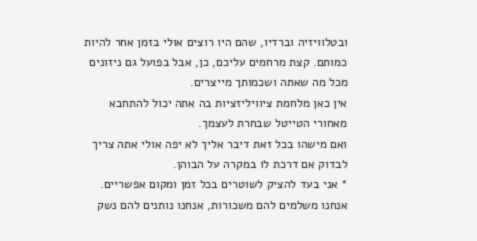ובטלוויזיה וברדיו, שהם היו רוצים אולי בזמן אחר להיות כמותם. קצת מרחמים עליכם, כן, אבל בפועל גם ניזונים מכל מה שאתה ושכמותך מייצרים.
אין כאן מלחמת ציוויליזציות בה אתה יכול להתחבא מאחורי הטייטל שבחרת לעצמך.
ואם מישהו בכל זאת דיבר אליך לא יפה אולי אתה צריך לבדוק אם דרכת לו במקרה על הבוהן.
* אני בעד להציק לשוטרים בכל זמן ומקום אפשריים. אנחנו משלמים להם משכורות, אנחנו נותנים להם נשק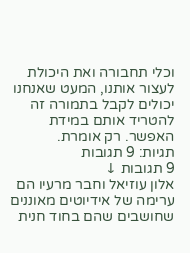וכלי תחבורה ואת היכולת לעצור אותנו, המעט שאנחנו יכולים לקבל בתמורה זה להטריד אותם במידת האפשר. רק אומרת.
תגיות: 9 תגובות
9 תגובות ↓
אלון עוזיאל וחבר מרעיו הם ערימה של אידיוטים מאוננים שחושבים שהם בחוד חנית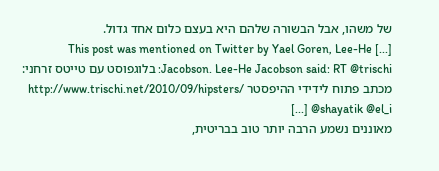של משהו, אבל הבשורה שלהם היא בעצם כלום אחד גדול.
[...] This post was mentioned on Twitter by Yael Goren, Lee-He Jacobson. Lee-He Jacobson said: RT @trischi: בלוגפוסט עם טייטס זרחני: מכתב פתוח לידידי ההיפסטר http://www.trischi.net/2010/09/hipsters/ @shayatik @el_i [...]
מאוננים נשמע הרבה יותר טוב בבריטית,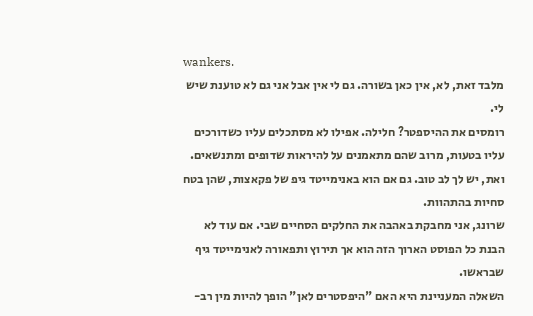wankers.
מלבד זאת, לא, אין כאן בשורה. גם לי אין אבל אני גם לא טוענת שיש לי.
רומסים את ההיספטר? חלילה. אפילו לא מסתכלים עליו כשדורכים עליו בטעות, מרוב שהם מתאמנים על להיראות שדופים ומתנשאים.
ואת, יש לך לב טוב. גם אם הוא באנימייטד גיפ של פקאצות, שהן בטח סחיות בהתהוות.
שרונג, אני מחבקת באהבה את החלקים הסחיים שבי. אם עוד לא הבנת כל הפוסט הארוך הזה הוא אך תירוץ ותפאורה לאנימייטד גיף שבראשו.
השאלה המעניינת היא האם "היפסטרים לאן" הופך להיות מין רב-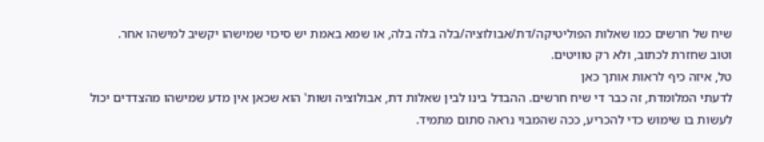שיח של חרשים כמו שאלות הפוליטיקה/דת/אבולוציה/בלה בלה בלה, או שמא באמת יש סיכוי שמישהו יקשיב למישהו אחר.
וטוב שחזרת לכתוב, ולא רק טוויטים.
טל, איזה כיף לראות אותך כאן
לדעתי המלומדת, זה כבר די שיח חרשים. ההבדל בינו לבין שאלות דת, אבולוציה ושות' הוא שכאן אין מדע שמישהו מהצדדים יכול לעשות בו שימוש כדי להכריע, ככה שהמבוי נראה סתום מתמיד.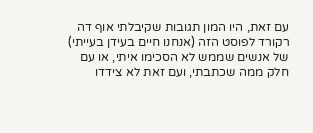עם זאת, היו המון תגובות שקיבלתי אוף דה רקורד לפוסט הזה (אנחנו חיים בעידן בעייתי) של אנשים שממש לא הסכימו איתי, או עם חלק ממה שכתבתי, ועם זאת לא צידדו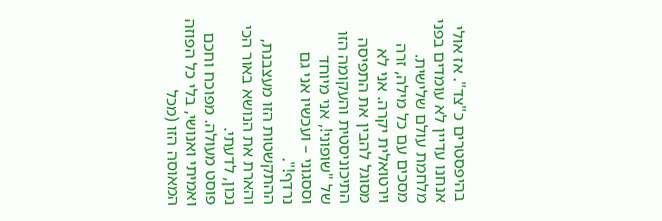בהיפסטרים כ"צד". אז אולי אנחנו עדיין לא עומדים בפני מלחמת עולם שלישית.
מסכים עם כל מילה, זרה וירטואלית יקרה. אני לא מסוגל להבין את התפיסה התיכוניסטית והעקומה הזו של "שופוני!, אני מיוחד וססגוני – ועכשיו אני גם נרדף!".
ההתקשטות הזו מעצבנת, והארת את הנושא באור הכי נכון, לדעתי.
פוסט מעולה. מפוכח וחכם ואמיתי ואנושי, בלי כל הפוזה המאוסה הזו (מכל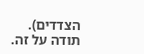הצדדים).
תודה על זה.